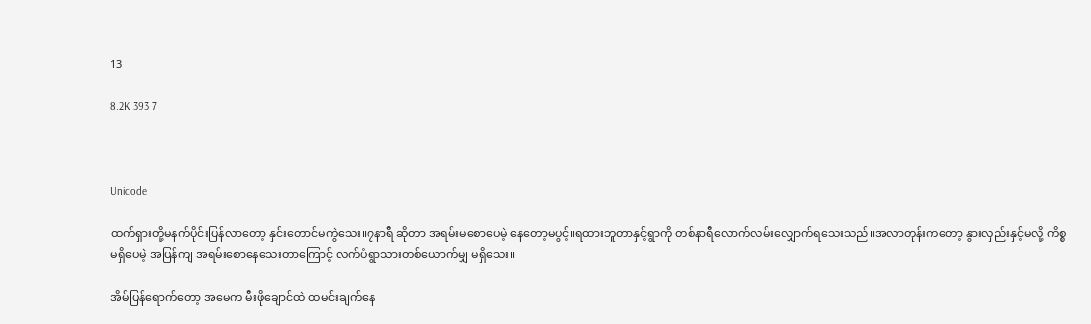13

8.2K 393 7



Unicode

ထက်ရှားတို့မနက်ပိုင်းပြန်လာတော့ နှင်းတောင်မကွဲသေး။၇နာရီ ဆိုတာ အရမ်းမစောပေမဲ့ နေတော့မပွင့်။ရထားဘူတာနှင့်ရွာကို တစ်နာရီလောက်လမ်းလျှောက်ရသေးသည်။အလာတုန်းကတော့ နွားလှည်းနှင့်မလို့ ကိစ္စမရှိပေမဲ့ အပြန်ကျ အရမ်းစောနေသေးတာကြောင့် လက်ပံရွာသားတစ်ယောက်မျှ မရှိသေး။

အိမ်ပြန်ရောက်တော့ အမေက မီးဖိုချောင်ထဲ ထမင်းချက်နေ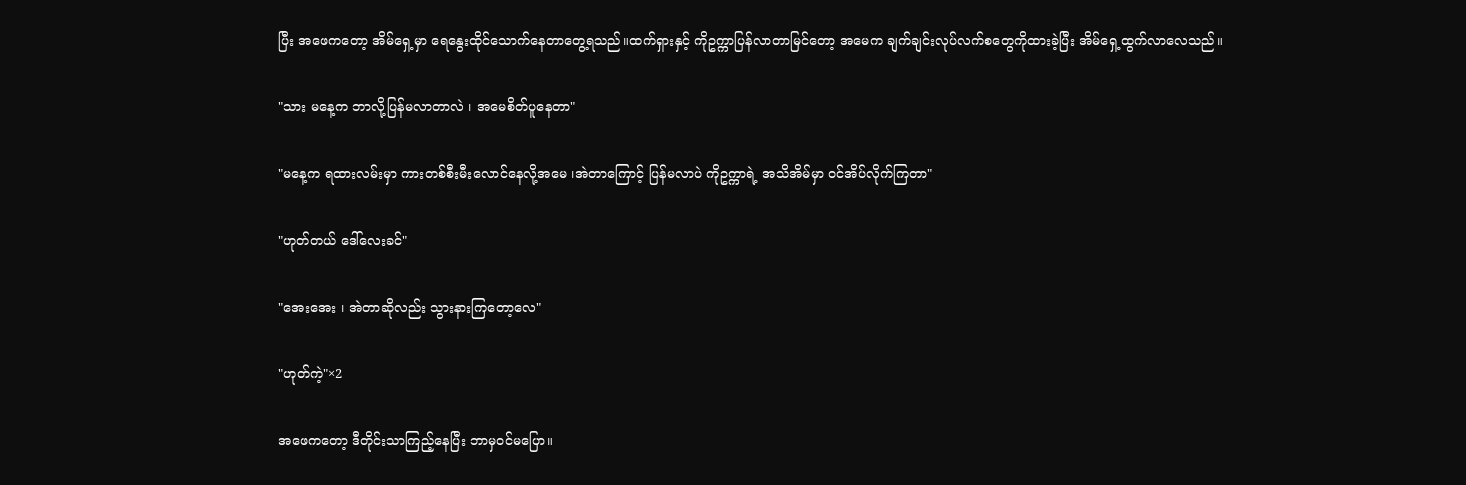ပြီး အဖေကတော့ အိမ်ရှေ့မှာ ရေနွေးထိုင်သောက်နေတာတွေ့ရသည်။ထက်ရှားနှင့် ကိုဥက္ကာပြန်လာတာမြင်တော့ အမေက ချက်ချင်းလုပ်လက်စတွေကိုထားခဲ့ပြီး အိမ်ရှေ့ထွက်လာလေသည်။

"သား မနေ့က ဘာလို့ပြန်မလာတာလဲ ၊ အမေစိတ်ပူနေတာ"

"မနေ့က ရထားလမ်းမှာ ကားတစ်စီးမီးလောင်နေလို့အမေ ၊အဲတာကြောင့် ပြန်မလာပဲ ကိုဥက္ကာရဲ့ အသိအိမ်မှာ ဝင်အိပ်လိုက်ကြတာ"

"ဟုတ်တယ် ဒေါ်လေးခင်"

"အေးအေး ၊ အဲတာဆိုလည်း သွားနားကြတော့လေ"

"ဟုတ်ကဲ့"×2

အဖေကတော့ ဒီတိုင်းသာကြည့်နေပြီး ဘာမှဝင်မပြော။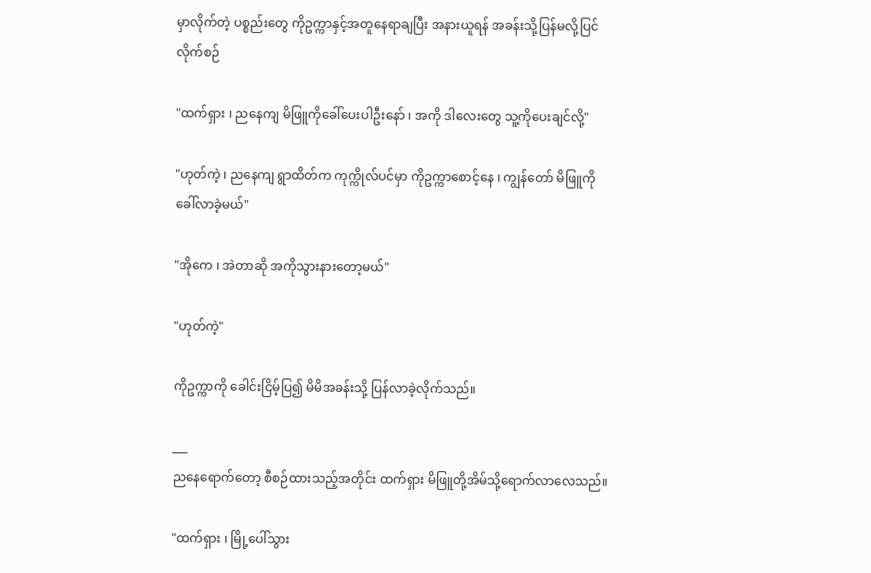မှာလိုက်တဲ့ ပစ္စည်းတွေ ကိုဥက္ကာနှင့်အတူနေရာချပြီး အနားယူရန် အခန်းသို့ပြန်မလို့ပြင်လိုက်စဉ်

"ထက်ရှား ၊ ညနေကျ မိဖြူကိုခေါ်ပေးပါဦးနော် ၊ အကို ဒါလေးတွေ သူ့ကိုပေးချင်လို့"

"ဟုတ်ကဲ့ ၊ ညနေကျ ရွာထိတ်က ကုက္ကိုလ်ပင်မှာ ကိုဥက္ကာစောင့်နေ ၊ ကျွန်တော် မိဖြူကို ခေါ်လာခဲ့မယ်"

"အိုကေ ၊ အဲတာဆို အကိုသွားနားတော့မယ်"

"ဟုတ်ကဲ့"

ကိုဥက္ကာကို ခေါင်းငြိမ့်ပြ၍ မိမိအခန်းသို့ ပြန်လာခဲ့လိုက်သည်။

___
ညနေရောက်တော့ စီစဉ်ထားသည့်အတိုင်း ထက်ရှား မိဖြူတို့အိမ်သို့ရောက်လာလေသည်။

"ထက်ရှား ၊ မြို့ပေါ်သွား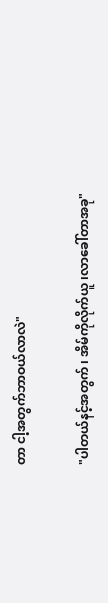တာ ငါ့အတွက်ဘာဝယ်လာလဲ"

"ပါတယ်နင့်အတွက် ၊ အိမ်ကိုလိုက်ယူ ၊လာခေါ်တာအခု"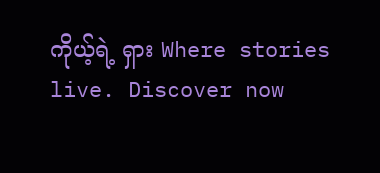ကိုယ့်ရဲ့ ရှား Where stories live. Discover now